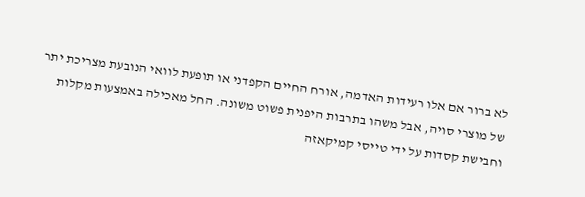לא ברור אם אלו רעידות האדמה, אורח החיים הקפדני או תופעת לוואי הנובעת מצריכת יתר של מוצרי סויה, אבל משהו בתרבות היפנית פשוט משונה. החל מאכילה באמצעות מקלות וחבישת קסדות על ידי טייסי קמיקאזה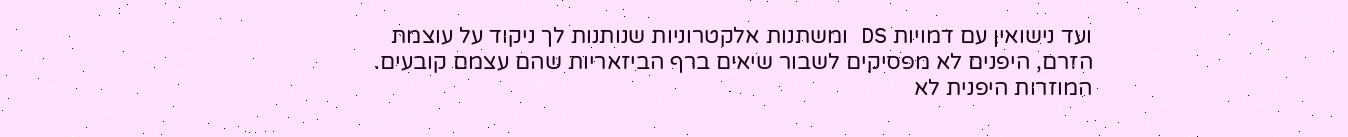ועד נישואין עם דמויות DS ומשתנות אלקטרוניות שנותנות לך ניקוד על עוצמת הזרם, היפנים לא מפסיקים לשבור שיאים ברף הביזאריות שהם עצמם קובעים.
המוזרות היפנית לא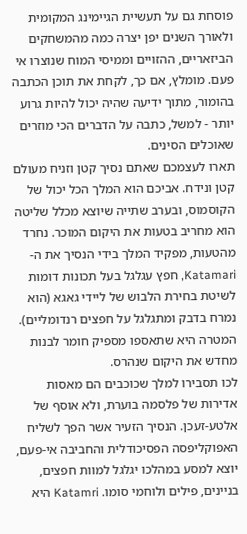פוסחת גם על תעשיית הגיימינג המקומית ולאורך השנים יפן יצרה כמה מהמשחקים הביזאריים, ההזויים וממיסי המוח שנוצרו אי פעם. מומלץ, אם כך, לקחת את תוכן הכתבה בהומור, מתוך ידיעה שהיה יכול להיות גרוע יותר - למשל, כתבה על הדברים הכי מוזרים שאוכלים הסינים.
תארו לעצמכם שאתם נסיך קטן וזניח מעולם קטן ונידח. אביכם הוא המלך הכל יכול של הקוסמוס, ובערב שתייה שיוצא מכלל שליטה הוא מחריב בטעות את היקום המוכר. נחרד מהטעות, מפקיד המלך בידי הנסיך את ה-Katamari, חפץ עגלגל בעל תכונות דומות לשיטת בחירת הלבוש של ליידי גאגא (הוא נמרח בדבק ומתגלגל על חפצים רנדומליים). המטרה היא שתאספו מספיק חומר לבנות מחדש את היקום שנהרס.
לכו תסבירו למלך שכוכבים הם מאסות אדירות של פלסמה בוערת, ולא אוסף של אלטע-זעכן. הנסיך הזעיר אשר הפך לשליח האפוקליפסה הפסיכודלית והחביבה אי-פעם, יוצא למסע במהלכו יגלגל למוות חפצים, בניינים, פילים ולוחמי סומו. Katamri היא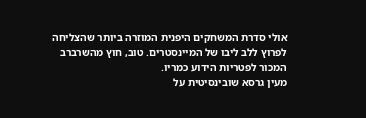אולי סדרת המשחקים היפנית המוזרה ביותר שהצליחה לפרוץ ללב ליבו של המיינסטרים. טוב, חוץ מהשרברב המכור לפטריות הידוע כמריו.
מעין גרסא שובינסיטית על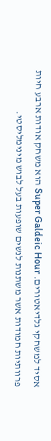אסיד למשחקי גלדיאטורים. Super Galdeic Hour הוא משחק אודות ארבע חיות פרוותיות חמודות אשר משתנות לנשים שופעות בעל לבוש מינימליסטי.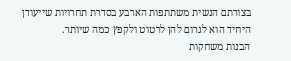בצורתם הנשית משתתפות הארבע בסדרת תחרויות שייעודן היחיד הוא לגרום להן לרטוט ולקפץ כמה שיותר.
הבנות משחקות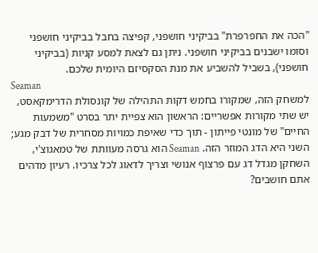"הכה את החפרפרת" בביקיני חושפני, קפיצה בחבל בביקיני חושפני וסומו ישבנים בביקיני חושפני. ניתן גם לצאת למסע קניות (בביקיני חושפני), בשביל להשביע את מנת הסקסיזם היומית שלכם.
Seaman
למשחק הזה, שמקורו בחמש דקות התהילה של קונסולת הדרימקאסט, יש שתי מקורות אפשריים: הראשון הוא צפיית יתר בסרט "משמעות החיים" של מונטי פייתון - תוך כדי שאיפת כמויות מסחרית של דבק מגע; השני היא הדג המוזר הזה. Seaman הוא גרסה מעוותת של טמאגוצ'י, השחקן מגדל דג עם פרצוף אנושי וצריך לדאוג לכל צרכיו. רעיון מדהים אתם חושבים?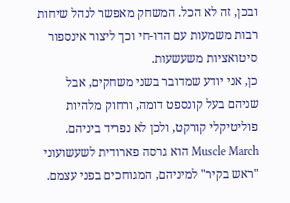ובכן, זה לא הכל. המשחק מאפשר לנהל שיחות רבות משמעות עם הדו-חי וכך ליצור אינספור סיטואציות משעשעות.
כן, אני יודע שמדובר בשני משחקים, אבל שניהם בעל קונספט דומה, ורחוק מלהיות פוליטיקלי קורקט, ולכן לא נפריד ביניהם. Muscle March הוא גרסה פארודית לשעשועוני "ראש בקיר" למיניהם, המגוחכים בפני עצמם.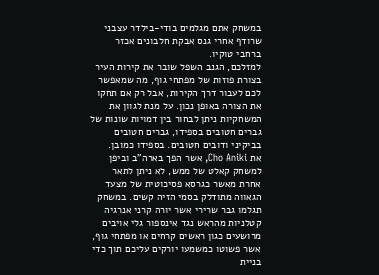במשחק אתם מגלמים בודי-בילדר עצבני שרודף אחרי גנס אבקת חלבונים אכזר ברחבי טוקיו.
למזלכם, הגנב השפל שובר את קירות העיר בצורת פוזות של מפתחי גוף, מה שמאפשר לכם לעבור דרך הקירות, אבל רק אם תחקו את הצורה באופן נכון. על מנת לגוון את המשחקיות ניתן לבחור בין דמויות שונות של גברים חטובים בספידו, גברים חטובים בביקיני ודובים חטובים. בספידו כמובן.
את Cho Aniki, אשר הפך בארה"ב וביפן למשחק קאלט של ממש, לא ניתן לתאר אחרת מאשר כגרסא פסיכוטית של מצעד הגאווה מתודלק בסמי הזיה קשים. במשחק תגלמו גבר שרירי אשר יורה קרני אנרגיה קטלניות מהראש נגד אינספור גלי אויבים מרושעים כגון ראשים קרחים או מפתחי גוף, אשר פשוטו כמשמעו יורקים עליכם תוך כדי בניית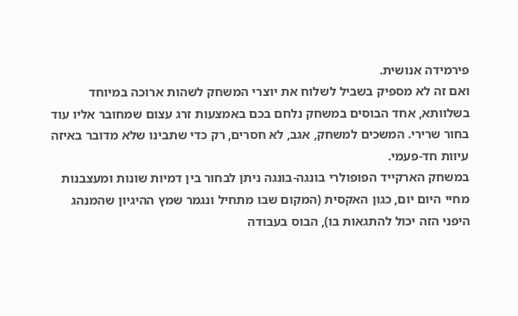פירמידה אנושית.
ואם זה לא מספיק בשביל לשלוח את יוצרי המשחק לשהות ארוכה במיוחד בשלוותא, אחד הבוסים במשחק נלחם בכם באמצעות זרג עצום שמחובר אליו עוד בחור שרירי. המשכים למשחק, אגב, לא חסרים, רק כדי שתבינו שלא מדובר באיזה עיוות חד-פעמי.
במשחק הארקייד הפופולרי בונגה-בונגה ניתן לבחור בין דמיות שונות ומעצבנות מחיי היום יום, כגון האקסית (המקום שבו מתחיל ונגמר שמץ ההיגיון שהמנהג היפני הזה יכול להתגאות בו), הבוס בעבודה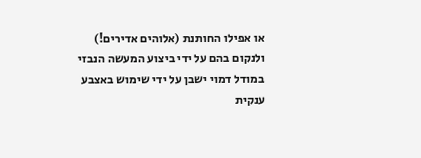או אפילו החותנת (אלוהים אדירים!) ולנקום בהם על ידי ביצוע המעשה הנבזי במודל דמוי ישבן על ידי שימוש באצבע ענקית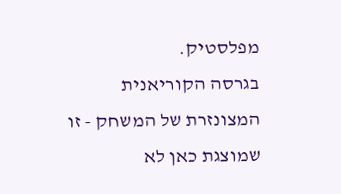מפלסטיק.
בגרסה הקוריאנית המצונזרת של המשחק - זו שמוצגת כאן לא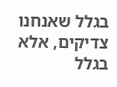בגלל שאנחנו צדיקים, אלא בגלל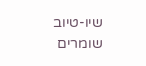שיו-טיוב שומרים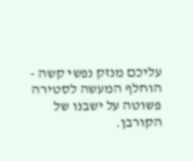עליכם מנזק נפשי קשה - הוחלף המעשה לסטירה פשוטה על ישבנו של הקורבן.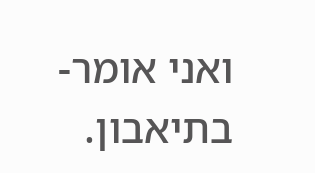ואני אומר- בתיאבון.